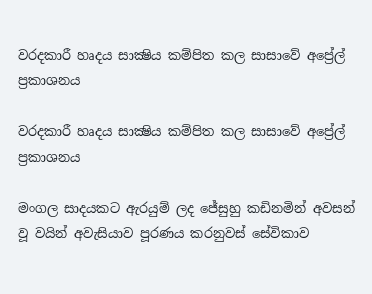වරදකාරී හෘදය සාක්‍ෂිය කම්පිත කල සාසාවේ අප්‍රේල් ප්‍රකාශනය

වරදකාරී හෘදය සාක්‍ෂිය කම්පිත කල සාසාවේ අප්‍රේල් ප්‍රකාශනය

මංගල සාදයකට ඇරයුම් ලද ජේසුහු කඩිනමින් අවසන් වූ වයින් අවැසියාව පූරණය කරනුවස් සේවිකාව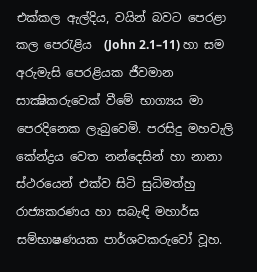එක්කල ඇල්දිය, වයින් බවට පෙරළා කල පෙරැළිය  (John 2.1–11) හා සම අරුමැසි පෙරළියක ජීවමාන සාක්‍ෂිකරුවෙක් වීමේ භාග්‍යය මා පෙරදිනෙක ලැබුවෙමි. පරසිදු මහවැලි කේන්ද්‍රය වෙත නන්දෙසින් හා නානා ස්ථරයෙන් එක්ව සිටි සුධිමත්හු රාජ්‍යකරණය හා සබැඳි මහාර්ඝ සම්භාෂණයක පාර්ශවකරුවෝ වූහ.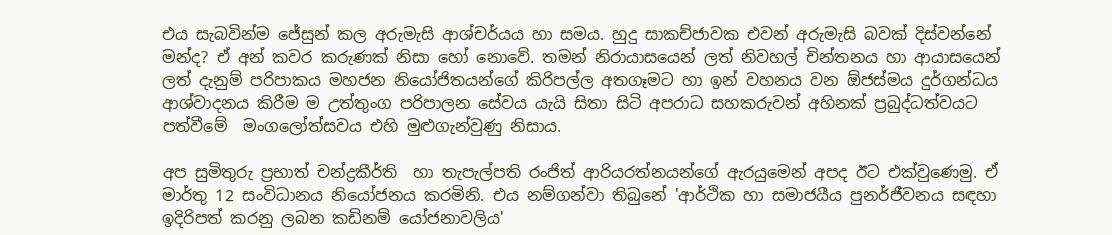එය සැබවින්ම ජේසුන් කල අරුමැසි ආශ්චර්යය හා සමය. හුදු සාකච්ජාවක එවන් අරුමැසි බවක් දිස්වන්නේ මන්ද? ඒ අන් කවර කරුණක් නිසා හෝ නොවේ. තමන් නිරායාසයෙන් ලත් නිවහල් චින්තනය හා ආයාසයෙන් ලත් දැනුම් පරිපාකය මහජන නියෝජිතයන්ගේ කිරිපල්ල අතගෑමට හා ඉන් වහනය වන ඕජස්මය දුර්ගන්ධය ආශ්වාදනය කිරීම ම උත්තුංග පරිපාලන සේවය යැයි සිතා සිටි අපරාධ සහකරුවන් අහිනක් ප්‍රබුද්ධත්වයට පත්වීමේ  මංගලෝත්සවය එහි මුළුගැන්වුණු නිසාය.

අප සුමිතුරු ප්‍රභාත් චන්ද්‍රකීර්ති  හා තැපැල්පති රංජිත් ආරියරත්නයන්ගේ ඇරයුමෙන් අපද ඊට එක්වුණෙමු. ඒ මාර්තු 12 සංවිධානය නියෝජනය කරමිනි. එය නම්ගන්වා තිබුනේ 'ආර්ථික හා සමාජයීය පුනර්ජීවනය සඳහා ඉදිරිපත් කරනු ලබන කඩිනම් යෝජනාවලිය'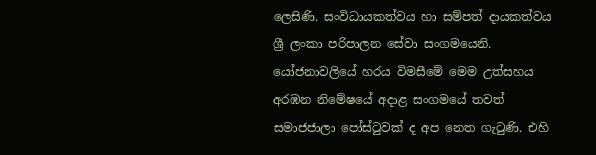ලෙසිණි. සංවිධායකත්වය හා සම්පත් දායකත්වය ශ්‍රී ලංකා පරිපාලන සේවා සංගමයෙනි. යෝජනාවලියේ හරය විමසීමේ මෙම උත්සහය අරඹන නිමේෂයේ අදාළ සංගමයේ තවත් සමාජජාලා පෝස්ටුවක් ද අප නෙත ගැටුණි. එහි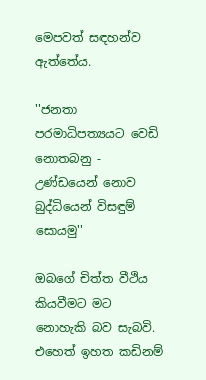මෙපවත් සඳහන්ව ඇත්තේය.

''ජනතා පරමාධිපත්‍යයට වෙඩි නොතබනු - උණ්ඩයෙන් නොව බුද්ධියෙන් විසඳුම් සොයමු''

ඔබගේ චිත්ත වීථිය කියවීමට මට නොහැකි බව සැබවි. එහෙත් ඉහත කඩිනම්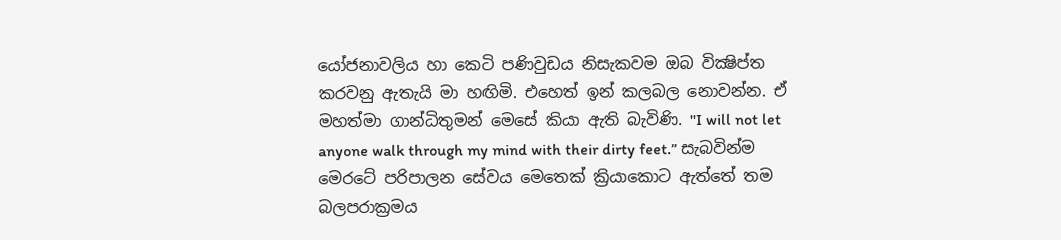යෝජනාවලිය හා කෙටි පණිවුඩය නිසැකවම ඔබ වික්‍ෂිප්ත කරවනු ඇතැයි මා හඟිමි. එහෙත් ඉන් කලබල නොවන්න. ඒ මහත්මා ගාන්ධිතුමන් මෙසේ කියා ඇති බැවිණි. ''I will not let anyone walk through my mind with their dirty feet.” සැබවින්ම මෙරටේ පරිපාලන සේවය මෙතෙක් ක්‍රියාකොට ඇත්තේ තම බලපරාක්‍රමය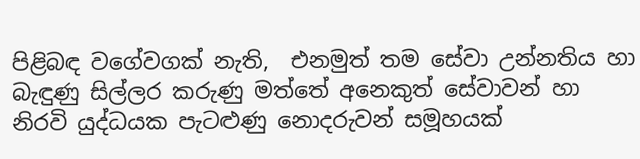පිළිබඳ වගේවගක් නැති,  එනමුත් තම සේවා උන්නතිය හා බැඳුණු සිල්ලර කරුණු මත්තේ අනෙකුත් සේවාවන් හා නිරවි යුද්ධයක පැටළුණු නොදරුවන් සමූහයක්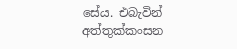සේය. එබැවින් අත්තුක්කංසන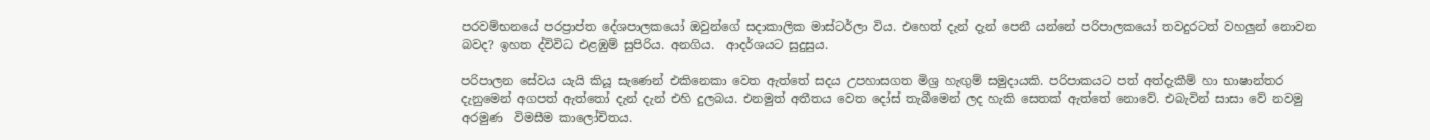පරවම්භනයේ පරප්‍රාප්ත දේශපාලකයෝ ඔවුන්ගේ සදාකාලික මාස්ටර්ලා විය. එහෙත් දැන් දැන් පෙනී යන්නේ පරිපාලකයෝ තවදුරටත් වහලුන් නොවන බවද? ඉහත ද්විවිධ එළඹුම් සුපිරිය. අනගිය.  ආදර්ශයට සුදුසුය.

පරිපාලන සේවය යැයි කියූ සැණෙන් එකිනෙකා වෙත ඇත්තේ සදය උපහාසගත මිශ්‍ර හැඟුම් සමුදායකි. පරිපාකයට පත් අත්දැකීම් හා භාෂාන්තර දැනුමෙන් අගපත් ඇත්තෝ දැන් දැන් එහි දුලබය. එනමුත් අතීතය වෙත දෝස් තැබීමෙන් ලද හැකි සෙතක් ඇත්තේ නොවේ. එබැවින් සාසා වේ නවමු අරමුණ  විමසීම කාලෝචිතය.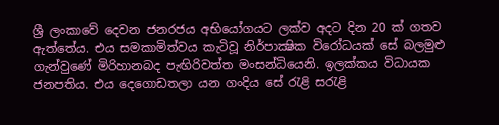ශ්‍රී ලංකාවේ දෙවන ජනරජය අභියෝගයට ලක්ව අදට දින 20 ක් ගතව ඇත්තේය. එය සමකාමිත්වය කැටිවූ නිර්පාක්‍ෂික විරෝධයක් සේ බලමුළු ගැන්වුණේ මිරිහානබද පැඟිරිවත්ත මංසන්ධියෙනි. ඉලක්කය විධායක ජනපතිය. එය දෙගොඩතලා යන ගංදිය සේ රැළි සරැළි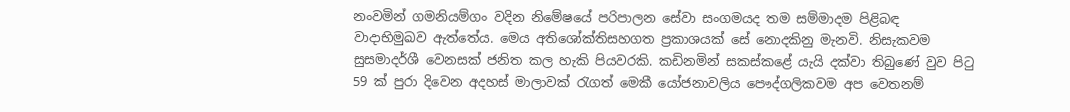නංවමින් ගමනියම්ගං වදින නිමේෂයේ පරිපාලන සේවා සංගමයද තම සම්මාදම පිළිබඳ වාදාභිමුඛව ඇත්තේය. මෙය අතිශෝක්තිසහගත ප්‍රකාශයක් සේ නොදකිනු මැනවි. නිසැකවම සුසමාදර්ශී වෙනසක් ජනිත කල හැකි පියවරකි. කඩිනමින් සකස්කළේ යැයි දක්වා තිබුණේ වුව පිටු  59 ක් පුරා දිවෙන අදහස් මාලාවක් රැගත් මෙකී යෝජනාවලිය පෞද්ගලිකවම අප වෙතනම්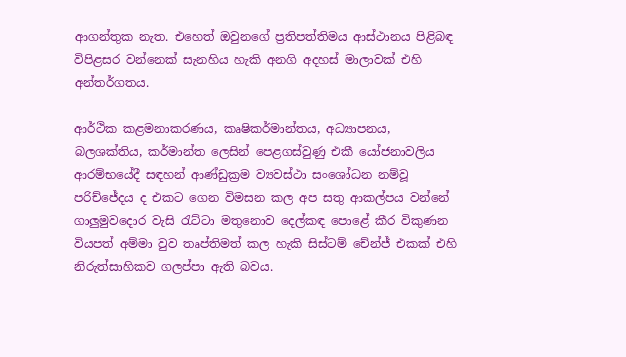ආගන්තුක නැත. එහෙත් ඔවුනගේ ප්‍රතිපත්තිමය ආස්ථානය පිළිබඳ විපිළසර වන්නෙක් සැනහිය හැකි අනගි අදහස් මාලාවක් එහි අන්තර්ගතය.

ආර්ථික කළමනාකරණය, කෘෂිකර්මාන්තය, අධ්‍යාපනය, බලශක්තිය, කර්මාන්ත ලෙසින් පෙළගස්වුණු එකී යෝජනාවලිය ආරම්භයේදී සඳහන් ආණ්ඩුක්‍රම ව්‍යවස්ථා සංශෝධන නම්වූ පරිච්ජේදය ද එකට ගෙන විමසන කල අප සතු ආකල්පය වන්නේ ගාලුමුවදොර වැසි රැට්ටා මතුනොව දෙල්කඳ පොළේ කීර විකුණන වියපත් අම්මා වුව තෘප්තිමත් කල හැකි සිස්ටම් චේන්ජ් එකක් එහි නිරුත්සාහිකව ගලප්පා ඇති බවය.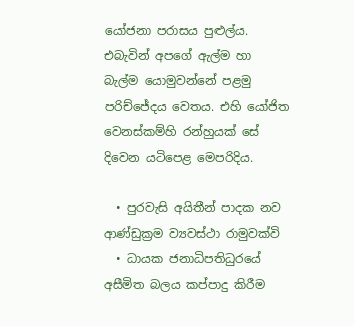යෝජනා පරාසය පුළුල්ය. එබැවින් අපගේ ඇල්ම හා බැල්ම යොමුවන්නේ පළමු පරිච්ජේදය වෙතය. එහි යෝජිත වෙනස්කම්හි රන්හුයක් සේ දිවෙන යටිපෙළ මෙපරිදිය.

  • පුරවැසි අයිතීන් පාදක නව ආණ්ඩුක්‍රම ව්‍යවස්ථා රාමුවක්වි
  • ධායක ජනාධිපතිධුරයේ අසීමිත බලය කප්පාදු කිරීම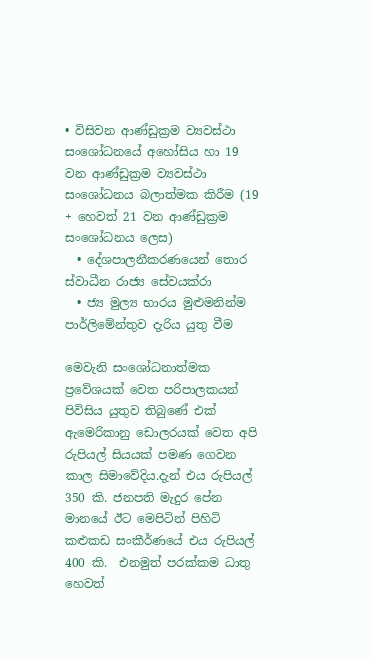• විසිවන ආණ්ඩුක්‍රම ව්‍යවස්ථා සංශෝධනයේ අහෝසිය හා 19 වන ආණ්ඩුක්‍රම ව්‍යවස්ථා සංශෝධනය බලාත්මක කිරීම (19 + හෙවත් 21 වන ආණ්ඩුක්‍රම සංශෝධනය ලෙස)
  • දේශපාලනීකරණයෙන් තොර ස්වාධීන රාජ්‍ය සේවයක්රා
  • ජ්‍ය මුල්‍ය භාරය මුළුමනින්ම පාර්ලිමේන්තුව දැරිය යුතු වීම

මෙවැනි සංශෝධනාත්මක ප්‍රවේශයක් වෙත පරිපාලකයන් පිවිසිය යුතුව තිබුණේ එක් ඇමෙරිකානු ඩොලරයක් වෙත අපි රුපියල් සියයක් පමණ ගෙවන කාල සිමාවේදිය.දැන් එය රුපියල් 350 කි. ජනපති මැදුර පේන මානයේ ඊට මෙපිටින් පිහිටි කළුකඩ සංකීර්ණයේ එය රුපියල් 400 කි.  එනමුත් පරක්කම ධාතු හෙවත්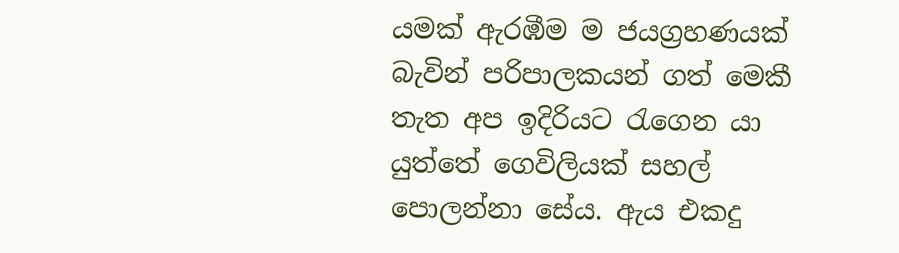යමක් ඇරඹීම ම ජයග්‍රහණයක් බැවින් පරිපාලකයන් ගත් මෙකී තැත අප ඉදිරියට රැගෙන යා යුත්තේ ගෙවිලියක් සහල් පොලන්නා සේය. ඇය එකදු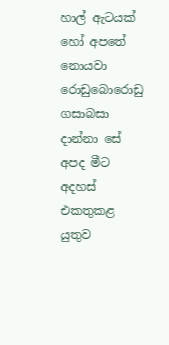හාල් ඇටයක් හෝ අපතේ නොයවා රොඩුබොරොඩු ගසාබසා දාන්නා සේ අපද මීට අදහස් එකතුකළ යුතුව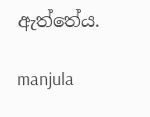ඇත්තේය.

manjula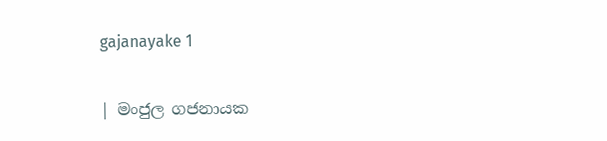gajanayake 1

| මංජුල ගජනායක